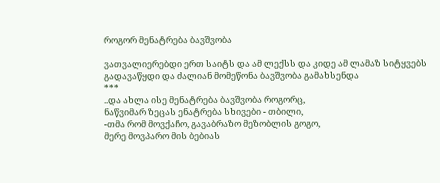როგორ მენატრება ბავშვობა

ვათვალიერებდი ერთ საიტს და ამ ლექსს და კიდე ამ ლამაზ სიტყვებს გადავაწყდი და ძალიან მომეწონა ბავშვობა გამახსენდა
***
..და ახლა ისე მენატრება ბავშვობა როგორც,
ნაწვიმარ ზეცას ენატრება სხივები - თბილი,
-თმა რომ მოვქაჩო, გავაბრაზო მეზობლის გოგო,
მერე მოვპარო მის ბებიას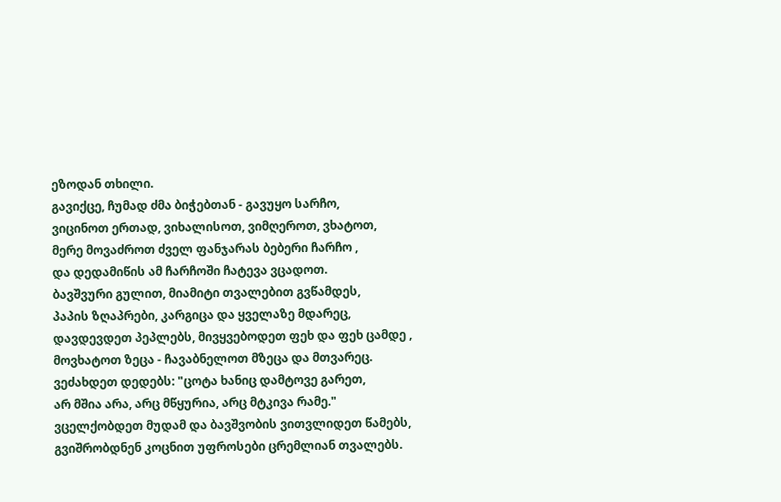ეზოდან თხილი.
გავიქცე, ჩუმად ძმა ბიჭებთან - გავუყო სარჩო,
ვიცინოთ ერთად, ვიხალისოთ, ვიმღეროთ, ვხატოთ,
მერე მოვაძროთ ძველ ფანჯარას ბებერი ჩარჩო ,
და დედამიწის ამ ჩარჩოში ჩატევა ვცადოთ.
ბავშვური გულით, მიამიტი თვალებით გვწამდეს,
პაპის ზღაპრები, კარგიცა და ყველაზე მდარეც,
დავდევდეთ პეპლებს, მივყვებოდეთ ფეხ და ფეხ ცამდე ,
მოვხატოთ ზეცა - ჩავაბნელოთ მზეცა და მთვარეც.
ვეძახდეთ დედებს: "ცოტა ხანიც დამტოვე გარეთ,
არ მშია არა, არც მწყურია, არც მტკივა რამე."
ვცელქობდეთ მუდამ და ბავშვობის ვითვლიდეთ წამებს,
გვიშრობდნენ კოცნით უფროსები ცრემლიან თვალებს.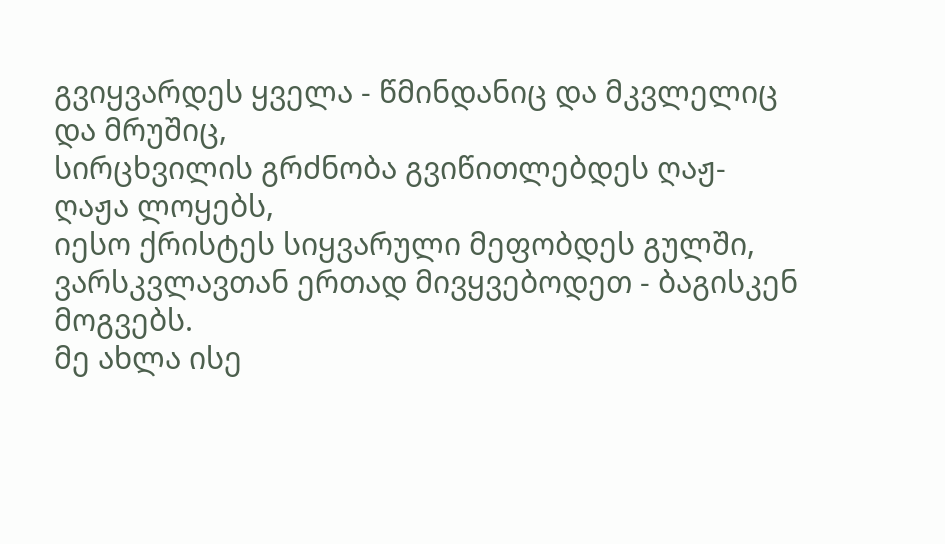გვიყვარდეს ყველა - წმინდანიც და მკვლელიც და მრუშიც,
სირცხვილის გრძნობა გვიწითლებდეს ღაჟ-ღაჟა ლოყებს,
იესო ქრისტეს სიყვარული მეფობდეს გულში,
ვარსკვლავთან ერთად მივყვებოდეთ - ბაგისკენ მოგვებს.
მე ახლა ისე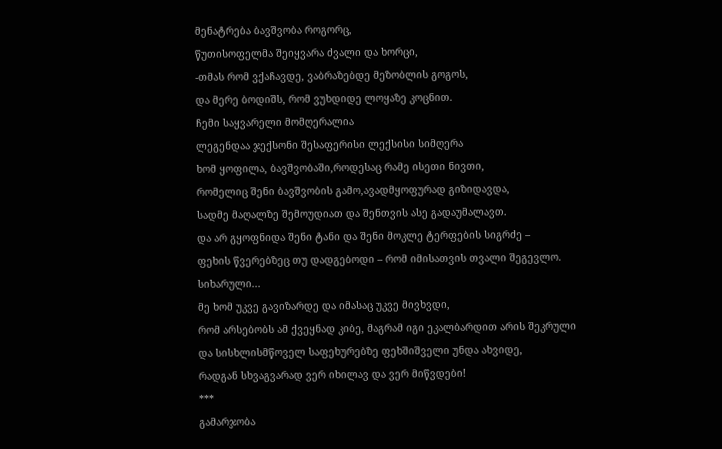მენატრება ბავშვობა როგორც,
წუთისოფელმა შეიყვარა ძვალი და ხორცი,
-თმას რომ ვქაჩავდე, ვაბრაზებდე მეზობლის გოგოს,
და მერე ბოდიშს, რომ ვუხდიდე ლოყაზე კოცნით.
ჩემი საყვარელი მომღერალია
ლეგენდაა ჯექსონი შესაფერისი ლექსისი სიმღერა
ხომ ყოფილა, ბავშვობაში,როდესაც რამე ისეთი ნივთი,
რომელიც შენი ბავშვობის გამო,ავადმყოფურად გიზიდავდა,
სადმე მაღალზე შემოუდიათ და შენთვის ასე გადაუმალავთ.
და არ გყოფნიდა შენი ტანი და შენი მოკლე ტერფების სიგრძე –
ფეხის წვერებზეც თუ დადგებოდი – რომ იმისათვის თვალი შეგევლო.
სიხარული...
მე ხომ უკვე გავიზარდე და იმასაც უკვე მივხვდი,
რომ არსებობს ამ ქვეყნად კიბე, მაგრამ იგი ეკალბარდით არის შეკრული
და სისხლისმწოველ საფეხურებზე ფეხშიშველი უნდა ახვიდე,
რადგან სხვაგვარად ვერ იხილავ და ვერ მიწვდები!
***
გამარჯობა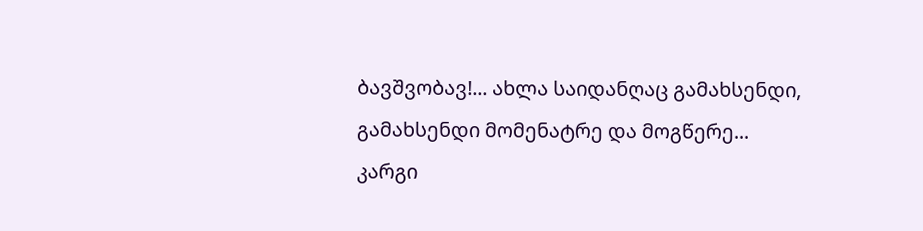ბავშვობავ!... ახლა საიდანღაც გამახსენდი, გამახსენდი მომენატრე და მოგწერე...
კარგი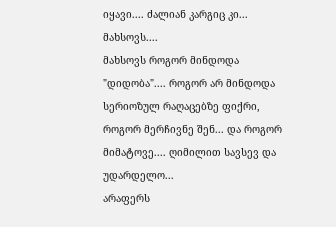იყავი.... ძალიან კარგიც კი... მახსოვს....
მახსოვს როგორ მინდოდა "დიდობა".... როგორ არ მინდოდა სერიოზულ რაღაცებზე ფიქრი, როგორ მერჩივნე შენ... და როგორ მიმატოვე.... ღიმილით სავსევ და უდარდელო...
არაფერს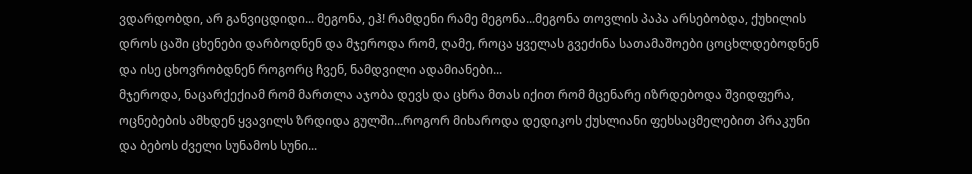ვდარდობდი, არ განვიცდიდი... მეგონა, ეჰ! რამდენი რამე მეგონა...მეგონა თოვლის პაპა არსებობდა, ქუხილის დროს ცაში ცხენები დარბოდნენ და მჯეროდა რომ, ღამე, როცა ყველას გვეძინა სათამაშოები ცოცხლდებოდნენ და ისე ცხოვრობდნენ როგორც ჩვენ, ნამდვილი ადამიანები...
მჯეროდა, ნაცარქექიამ რომ მართლა აჯობა დევს და ცხრა მთას იქით რომ მცენარე იზრდებოდა შვიდფერა, ოცნებების ამხდენ ყვავილს ზრდიდა გულში...როგორ მიხაროდა დედიკოს ქუსლიანი ფეხსაცმელებით პრაკუნი და ბებოს ძველი სუნამოს სუნი...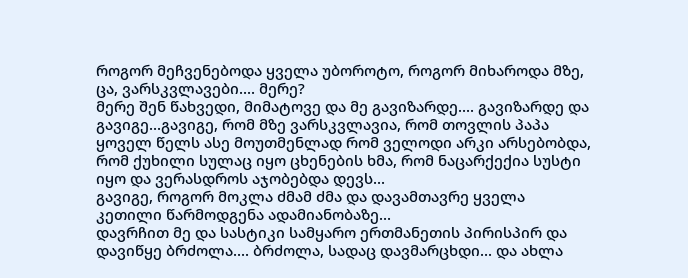როგორ მეჩვენებოდა ყველა უბოროტო, როგორ მიხაროდა მზე, ცა, ვარსკვლავები.... მერე?
მერე შენ წახვედი, მიმატოვე და მე გავიზარდე.... გავიზარდე და გავიგე...გავიგე, რომ მზე ვარსკვლავია, რომ თოვლის პაპა ყოველ წელს ასე მოუთმენლად რომ ველოდი არკი არსებობდა, რომ ქუხილი სულაც იყო ცხენების ხმა, რომ ნაცარქექია სუსტი იყო და ვერასდროს აჯობებდა დევს...
გავიგე, როგორ მოკლა ძმამ ძმა და დავამთავრე ყველა კეთილი წარმოდგენა ადამიანობაზე...
დავრჩით მე და სასტიკი სამყარო ერთმანეთის პირისპირ და დავიწყე ბრძოლა.... ბრძოლა, სადაც დავმარცხდი... და ახლა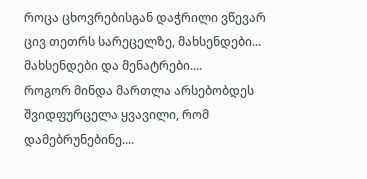როცა ცხოვრებისგან დაჭრილი ვწევარ ცივ თეთრს სარეცელზე, მახსენდები... მახსენდები და მენატრები....
როგორ მინდა მართლა არსებობდეს შვიდფურცელა ყვავილი, რომ დამებრუნებინე....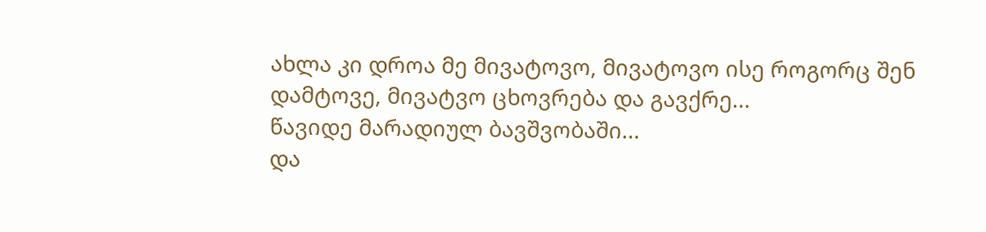ახლა კი დროა მე მივატოვო, მივატოვო ისე როგორც შენ დამტოვე, მივატვო ცხოვრება და გავქრე...
წავიდე მარადიულ ბავშვობაში...
და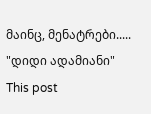მაინც, მენატრები.....
"დიდი ადამიანი"
This post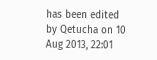has been edited by Qetucha on 10 Aug 2013, 22:01